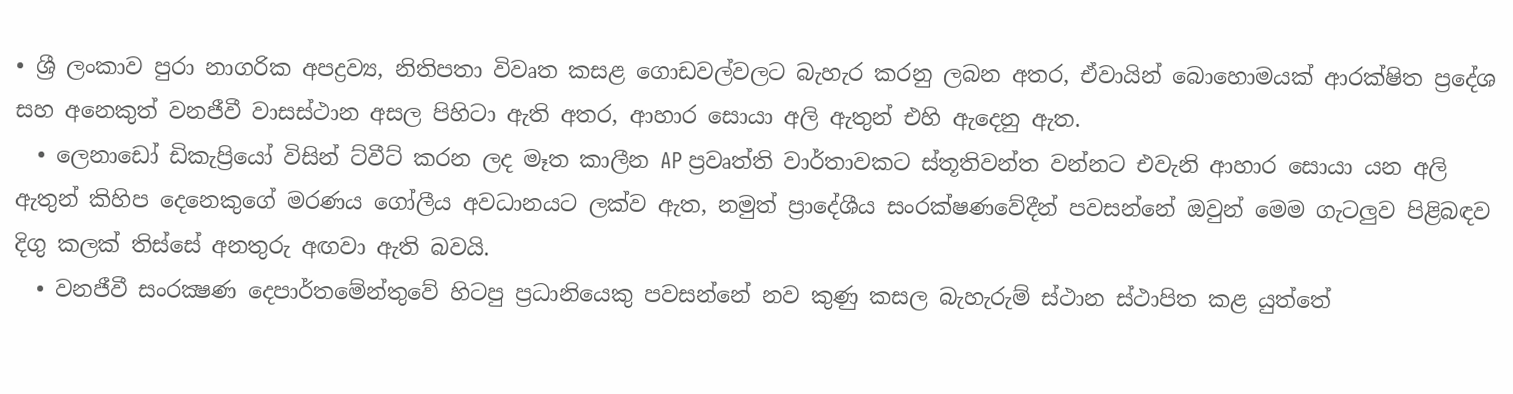• ශ්‍රී ලංකාව පුරා නාගරික අපද්‍රව්‍ය, නිතිපතා විවෘත කසළ ගොඩවල්වලට බැහැර කරනු ලබන අතර, ඒවායින් බොහොමයක් ආරක්ෂිත ප්‍රදේශ සහ අනෙකුත් වනජීවී වාසස්ථාන අසල පිහිටා ඇති අතර, ආහාර සොයා අලි ඇතුන් එහි ඇදෙනු ඇත.
  • ලෙනාඩෝ ඩිකැප්‍රියෝ විසින් ට්වීට් කරන ලද මෑත කාලීන AP ප්‍රවෘත්ති වාර්තාවකට ස්තූතිවන්ත වන්නට එවැනි ආහාර සොයා යන අලි ඇතුන් කිහිප දෙනෙකුගේ මරණය ගෝලීය අවධානයට ලක්ව ඇත, නමුත් ප්‍රාදේශීය සංරක්ෂණවේදීන් පවසන්නේ ඔවුන් මෙම ගැටලුව පිළිබඳව දිගු කලක් තිස්සේ අනතුරු අඟවා ඇති බවයි.
  • වනජීවී සංරක්‍ෂණ දෙපාර්තමේන්තුවේ හිටපු ප්‍රධානියෙකු පවසන්නේ නව කුණු කසල බැහැරුම් ස්ථාන ස්ථාපිත කළ යුත්තේ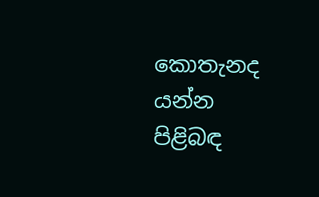කොතැනද යන්න පිළිබඳ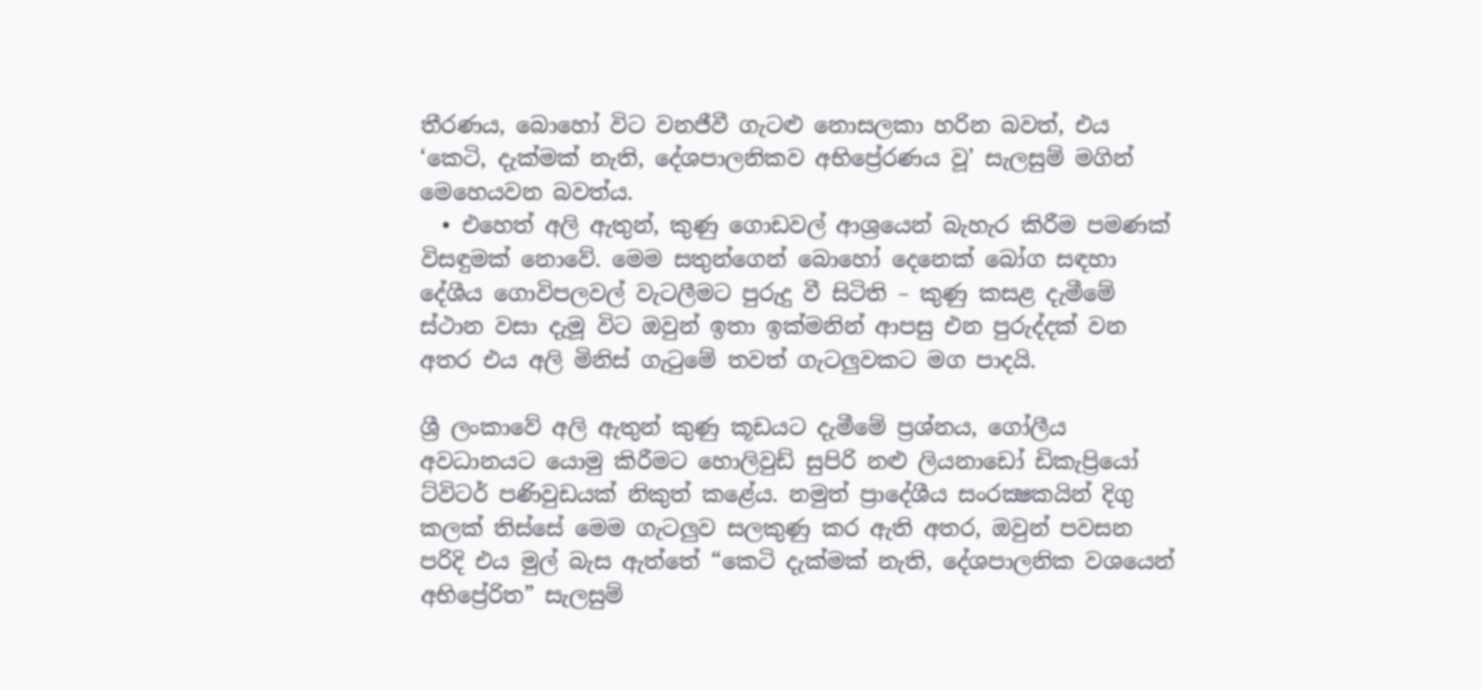තීරණය, බොහෝ විට වනජීවී ගැටළු නොසලකා හරින බවත්, එය ‘කෙටි, දැක්මක් නැති, දේශපාලනිකව අභිප්‍රේරණය වූ’ සැලසුම් මගින් මෙහෙයවන බවත්ය.
  • එහෙත් අලි ඇතුන්, කුණු ගොඩවල් ආශ්‍රයෙන් බැහැර කිරීම පමණක් විසඳුමක් නොවේ. මෙම සතුන්ගෙන් බොහෝ දෙනෙක් බෝග සඳහා දේශීය ගොවිපලවල් වැටලීමට පුරුදු වී සිටිති – කුණු කසළ දැමීමේ ස්ථාන වසා දැමූ විට ඔවුන් ඉතා ඉක්මනින් ආපසු එන පුරුද්දක් වන අතර එය අලි මිනිස් ගැටුමේ තවත් ගැටලුවකට මග පාදයි.

ශ්‍රී ලංකාවේ අලි ඇතුන් කුණු කූඩයට දැමීමේ ප්‍රශ්නය, ගෝලීය අවධානයට යොමු කිරීමට හොලිවුඩ් සුපිරි නළු ලියනාඩෝ ඩිකැප්‍රියෝ ට්විටර් පණිවුඩයක් නිකුත් කළේය. නමුත් ප්‍රාදේශීය සංරක්‍ෂකයින් දිගු කලක් තිස්සේ මෙම ගැටලුව සලකුණු කර ඇති අතර, ඔවුන් පවසන පරිදි එය මුල් බැස ඇත්තේ “කෙටි දැක්මක් නැති, දේශපාලනික වශයෙන් අභිප්‍රේරිත” සැලසුම්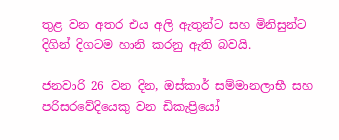තුළ වන අතර එය අලි ඇතුන්ට සහ මිනිසුන්ට දිගින් දිගටම හානි කරනු ඇති බවයි.

ජනවාරි 26 වන දින, ඔස්කාර් සම්මානලාභී සහ පරිසරවේදියෙකු වන ඩිකැප්‍රියෝ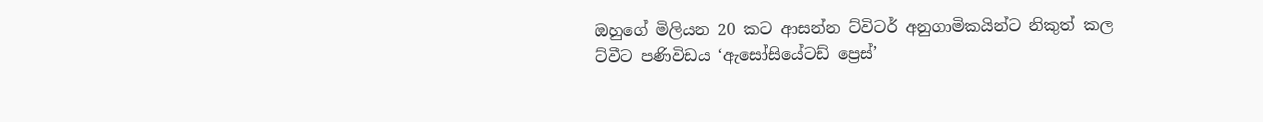ඔහුගේ මිලියන 20 කට ආසන්න ට්විටර් අනුගාමිකයින්ට නිකුත් කල ට්වීට පණිවිඩය ‘ඇසෝසියේටඩ් ප්‍රෙස්’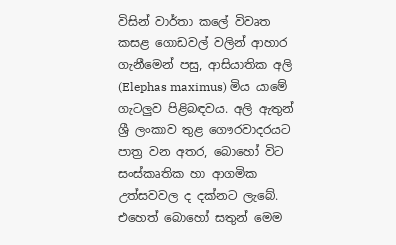විසින් වාර්තා කලේ විවෘත කසළ ගොඩවල් වලින් ආහාර ගැනීමෙන් පසු, ආසියාතික අලි (Elephas maximus) මිය යාමේ ගැටලුව පිළිබඳවය. අලි ඇතුන් ශ්‍රී ලංකාව තුළ ගෞරවාදරයට පාත්‍ර වන අතර, බොහෝ විට සංස්කෘතික හා ආගමික උත්සවවල ද දක්නට ලැබේ. එහෙත් බොහෝ සතුන් මෙම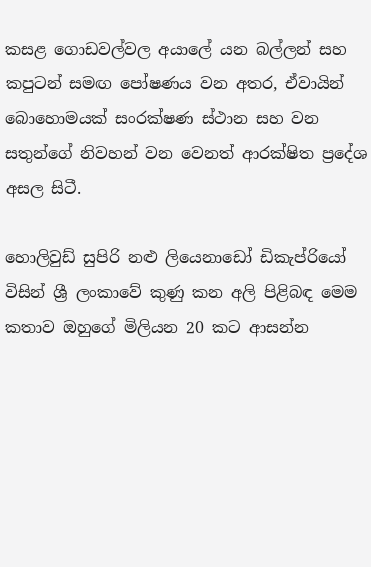කසළ ගොඩවල්වල අයාලේ යන බල්ලන් සහ කපුටන් සමඟ පෝෂණය වන අතර, ඒවායින් බොහොමයක් සංරක්ෂණ ස්ථාන සහ වන සතුන්ගේ නිවහන් වන වෙනත් ආරක්ෂිත ප්‍රදේශ අසල සිටී.

හොලිවුඩ් සුපිරි නළු ලියෙනාඩෝ ඩිකැප්රියෝ විසින් ශ්‍රී ලංකාවේ කුණු කන අලි පිළිබඳ මෙම කතාව ඔහුගේ මිලියන 20 කට ආසන්න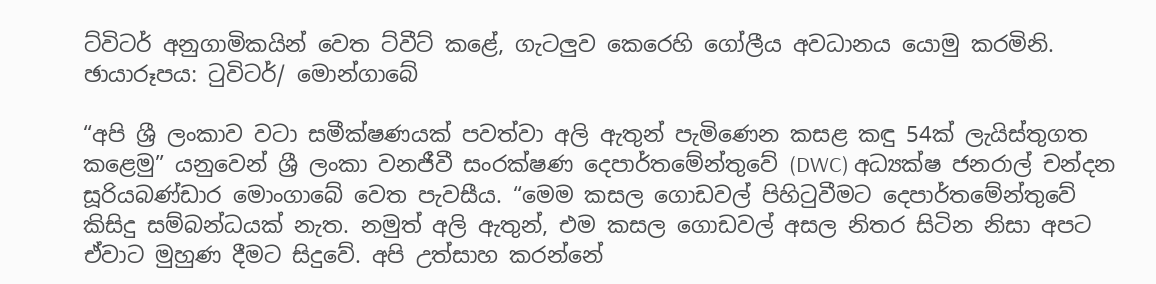ට්විටර් අනුගාමිකයින් වෙත ට්වීට් කළේ, ගැටලුව කෙරෙහි ගෝලීය අවධානය යොමු කරමිනි. ඡායාරූපය: ටුවිටර්/ මොන්ගාබේ

“අපි ශ්‍රී ලංකාව වටා සමීක්ෂණයක් පවත්වා අලි ඇතුන් පැමිණෙන කසළ කඳු 54ක් ලැයිස්තුගත කළෙමු” යනුවෙන් ශ්‍රී ලංකා වනජීවී සංරක්ෂණ දෙපාර්තමේන්තුවේ (DWC) අධ්‍යක්ෂ ජනරාල් චන්දන සූරියබණ්ඩාර මොංගාබේ වෙත පැවසීය. “මෙම කසල ගොඩවල් පිහිටුවීමට දෙපාර්තමේන්තුවේ කිසිදු සම්බන්ධයක් නැත. නමුත් අලි ඇතුන්, එම කසල ගොඩවල් අසල නිතර සිටින නිසා අපට ඒවාට මුහුණ දීමට සිදුවේ. අපි උත්සාහ කරන්නේ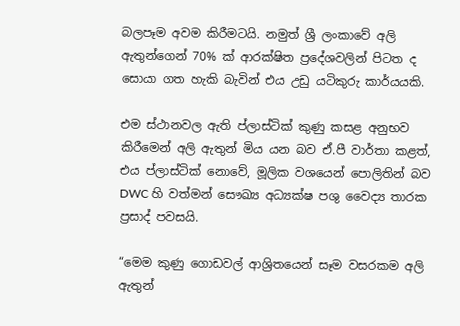බලපෑම අවම කිරීමටයි. නමුත් ශ්‍රී ලංකාවේ අලි ඇතුන්ගෙන් 70% ක් ආරක්ෂිත ප්‍රදේශවලින් පිටත ද සොයා ගත හැකි බැවින් එය උඩු යටිකුරු කාර්යයකි.

එම ස්ථානවල ඇති ප්ලාස්ටික් කුණු කසළ අනුභව කිරීමෙන් අලි ඇතුන් මිය යන බව ඒ.පී වාර්තා කළත්, එය ප්ලාස්ටික් නොවේ, මූලික වශයෙන් පොලිතින් බව DWC හි වත්මන් සෞඛ්‍ය අධ්‍යක්ෂ පශු වෛද්‍ය තාරක ප්‍රසාද් පවසයි.

“මෙම කුණු ගොඩවල් ආශ්‍රිතයෙන් සෑම වසරකම අලි ඇතුන්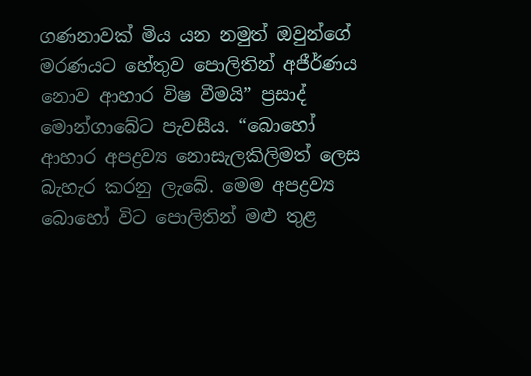ගණනාවක් මිය යන නමුත් ඔවුන්ගේ මරණයට හේතුව පොලිතින් අජීර්ණය නොව ආහාර විෂ වීමයි” ප්‍රසාද් මොන්ගාබේට පැවසීය. “බොහෝ ආහාර අපද්‍රව්‍ය නොසැලකිලිමත් ලෙස බැහැර කරනු ලැබේ. මෙම අපද්‍රව්‍ය බොහෝ විට පොලිතින් මළු තුළ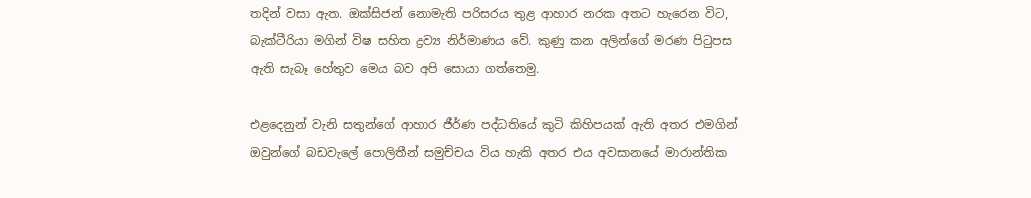තදින් වසා ඇත. ඔක්සිජන් නොමැති පරිසරය තුළ ආහාර නරක අතට හැරෙන විට, බැක්ටීරියා මගින් විෂ සහිත ද්‍රව්‍ය නිර්මාණය වේ. කුණු කන අලින්ගේ මරණ පිටුපස ඇති සැබෑ හේතුව මෙය බව අපි සොයා ගත්තෙමු.

එළදෙනුන් වැනි සතුන්ගේ ආහාර ජීර්ණ පද්ධතියේ කුටි කිහිපයක් ඇති අතර එමගින් ඔවුන්ගේ බඩවැලේ පොලිතීන් සමුච්චය විය හැකි අතර එය අවසානයේ මාරාන්තික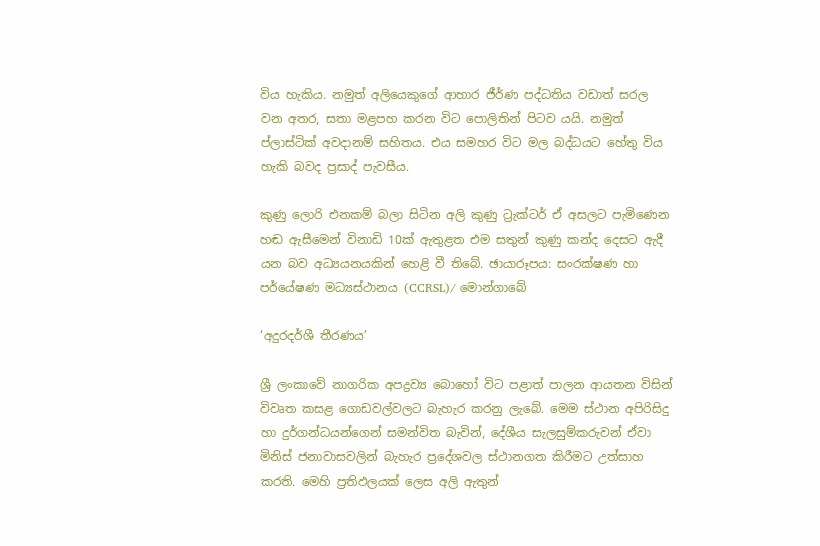විය හැකිය. නමුත් අලියෙකුගේ ආහාර ජීර්ණ පද්ධතිය වඩාත් සරල වන අතර, සතා මළපහ කරන විට පොලිතින් පිටව යයි. නමුත් ප්ලාස්ටික් අවදානම් සහිතය. එය සමහර විට මල බද්ධයට හේතු විය හැකි බවද ප්‍රසාද් පැවසීය.

කුණු ලොරි එනකම් බලා සිටින අලි කුණු ට්‍රැක්‍ටර් ඒ අසලට පැමිණෙන හඬ ඇසීමෙන් විනාඩි 10ක් ඇතුළත එම සතුන් කුණු කන්ද දෙසට ඇදී යන බව අධ්‍යයනයකින් හෙළි වී තිබේ. ඡායාරූපය: සංරක්ෂණ හා පර්යේෂණ මධ්‍යස්ථානය (CCRSL)/ මොන්ගාබේ

‘අදුරදර්ශී තීරණය’

ශ්‍රී ලංකාවේ නාගරික අපද්‍රව්‍ය බොහෝ විට පළාත් පාලන ආයතන විසින් විවෘත කසළ ගොඩවල්වලට බැහැර කරනු ලැබේ. මෙම ස්ථාන අපිරිසිදු හා දුර්ගන්ධයන්ගෙන් සමන්විත බැවින්, දේශීය සැලසුම්කරුවන් ඒවා මිනිස් ජනාවාසවලින් බැහැර ප්‍රදේශවල ස්ථානගත කිරීමට උත්සාහ කරති. මෙහි ප්‍රතිඵලයක් ලෙස අලි ඇතුන්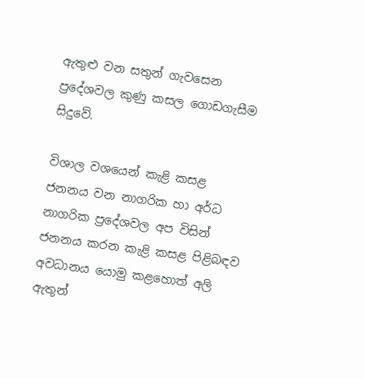ඇතුළු වන සතුන් ගැවසෙන ප්‍රදේශවල කුණු කසල ගොඩගැසීම සිදුවේ.

විශාල වශයෙන් කැළි කසළ ජනනය වන නාගරික හා අර්ධ නාගරික ප්‍රදේශවල අප විසින් ජනනය කරන කැළි කසළ පිළිබඳව අවධානය යොමු කළහොත් අලි ඇතුන්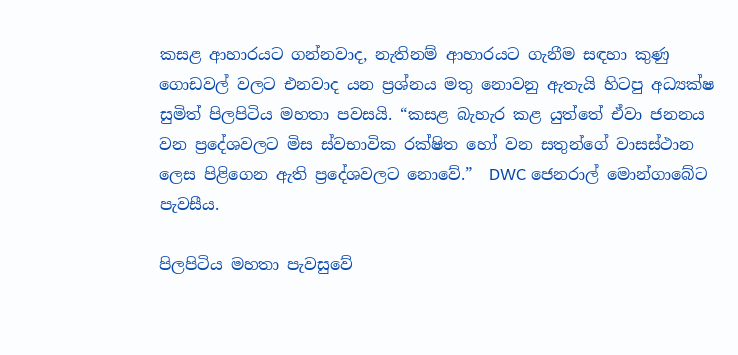කසළ ආහාරයට ගන්නවාද, නැතිනම් ආහාරයට ගැනීම සඳහා කුණු ගොඩවල් වලට එනවාද යන ප්‍රශ්නය මතු නොවනු ඇතැයි හිටපු අධ්‍යක්ෂ සුමිත් පිලපිටිය මහතා පවසයි. “කසළ බැහැර කළ යුත්තේ ඒවා ජනනය වන ප්‍රදේශවලට මිස ස්වභාවික රක්ෂිත හෝ වන සතුන්ගේ වාසස්ථාන ලෙස පිළිගෙන ඇති ප්‍රදේශවලට නොවේ.”  DWC ජෙනරාල් මොන්ගාබේට පැවසීය.

පිලපිටිය මහතා පැවසුවේ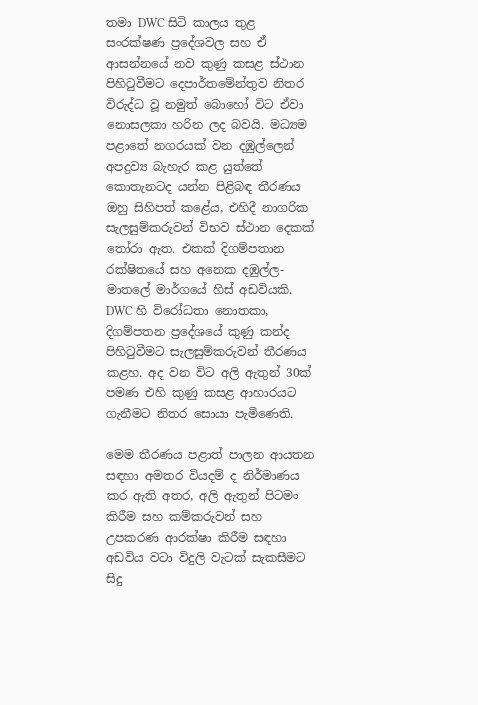තමා DWC සිටි කාලය තුළ සංරක්ෂණ ප්‍රදේශවල සහ ඒ ආසන්නයේ නව කුණු කසළ ස්ථාන පිහිටුවීමට දෙපාර්තමේන්තුව නිතර විරුද්ධ වූ නමුත් බොහෝ විට ඒවා නොසලකා හරින ලද බවයි. මධ්‍යම පළාතේ නගරයක් වන දඹුල්ලෙන් අපද්‍රව්‍ය බැහැර කළ යුත්තේ කොතැනටද යන්න පිළිබඳ තීරණය ඔහු සිහිපත් කළේය, එහිදී නාගරික සැලසුම්කරුවන් විභව ස්ථාන දෙකක් තෝරා ඇත. එකක් දිගම්පතාන රක්ෂිතයේ සහ අනෙක දඹුල්ල-මාතලේ මාර්ගයේ හිස් අඩවියකි. DWC හි විරෝධතා නොතකා, දිගම්පතන ප්‍රදේශයේ කුණු කන්ද පිහිටුවීමට සැලසුම්කරුවන් තීරණය කළහ. අද වන විට අලි ඇතුන් 30ක් පමණ එහි කුණු කසළ ආහාරයට ගැනීමට නිතර සොයා පැමිණෙති.

මෙම තීරණය පළාත් පාලන ආයතන සඳහා අමතර වියදම් ද නිර්මාණය කර ඇති අතර, අලි ඇතුන් පිටමං කිරීම සහ කම්කරුවන් සහ උපකරණ ආරක්ෂා කිරීම සඳහා අඩවිය වටා විදුලි වැටක් සැකසීමට සිදු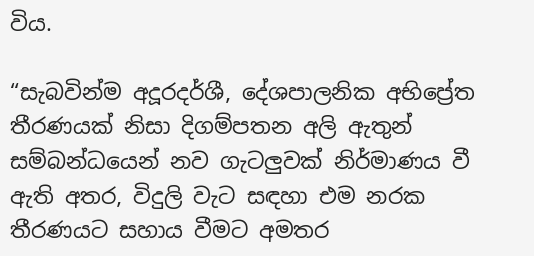විය.

“සැබවින්ම අදූරදර්ශී, දේශපාලනික අභිප්‍රේත තීරණයක් නිසා දිගම්පතන අලි ඇතුන් සම්බන්ධයෙන් නව ගැටලුවක් නිර්මාණය වී ඇති අතර, විදුලි වැට සඳහා එම නරක තීරණයට සහාය වීමට අමතර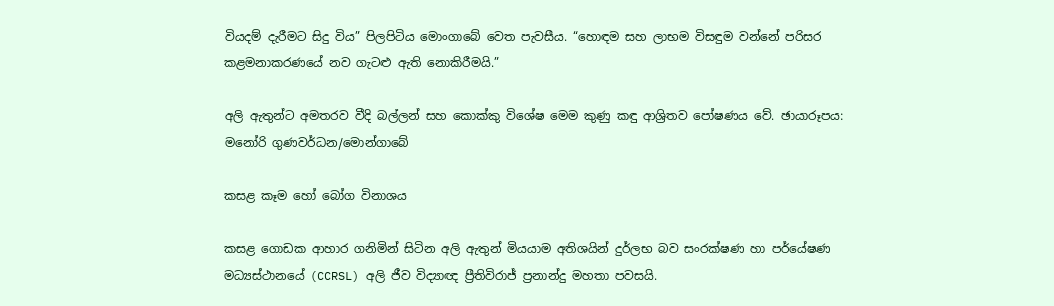වියදම් දැරීමට සිදු විය” පිලපිටිය මොංගාබේ වෙත පැවසීය. “හොඳම සහ ලාභම විසඳුම වන්නේ පරිසර කළමනාකරණයේ නව ගැටළු ඇති නොකිරීමයි.”

අලි ඇතුන්ට අමතරව වීදි බල්ලන් සහ කොක්කු විශේෂ මෙම කුණු කඳු ආශ්‍රිතව පෝෂණය වේ. ඡායාරූපය: මනෝරි ගුණවර්ධන/මොන්ගාබේ

කසළ කෑම හෝ බෝග විනාශය

කසළ ගොඩක ආහාර ගනිමින් සිටින අලි ඇතුන් මියයාම අතිශයින් දුර්ලභ බව සංරක්ෂණ හා පර්යේෂණ මධ්‍යස්ථානයේ (CCRSL) අලි ජීව විද්‍යාඥ ප්‍රීතිවිරාජ් ප්‍රනාන්දු මහතා පවසයි.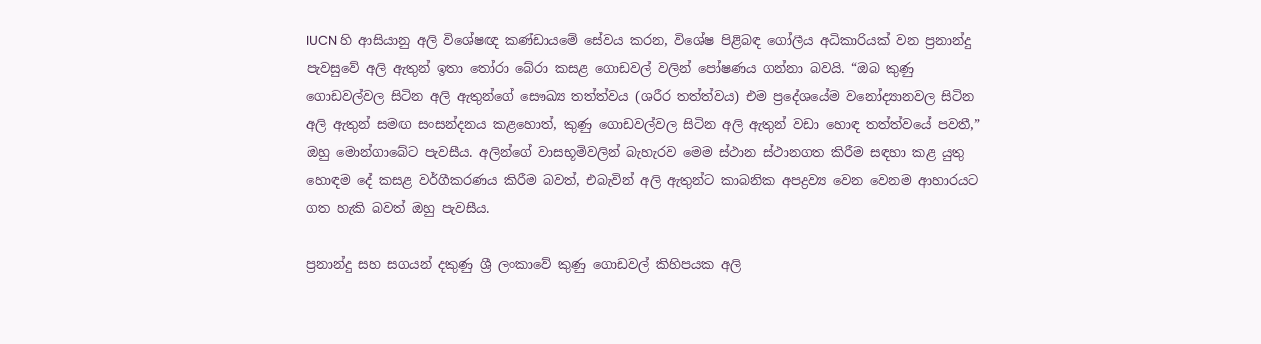IUCN හි ආසියානු අලි විශේෂඥ කණ්ඩායමේ සේවය කරන, විශේෂ පිළිබඳ ගෝලීය අධිකාරියක් වන ප්‍රනාන්දු පැවසුවේ අලි ඇතුන් ඉතා තෝරා බේරා කසළ ගොඩවල් වලින් පෝෂණය ගන්නා බවයි. “ඔබ කුණු ගොඩවල්වල සිටින අලි ඇතුන්ගේ සෞඛ්‍ය තත්ත්වය (ශරීර තත්ත්වය) එම ප්‍රදේශයේම වනෝද්‍යානවල සිටින අලි ඇතුන් සමඟ සංසන්දනය කළහොත්, කුණු ගොඩවල්වල සිටින අලි ඇතුන් වඩා හොඳ තත්ත්වයේ පවතී,” ඔහු මොන්ගාබේට පැවසීය. අලින්ගේ වාසභූමිවලින් බැහැරව මෙම ස්ථාන ස්ථානගත කිරීම සඳහා කළ යුතු හොඳම දේ කසළ වර්ගීකරණය කිරීම බවත්, එබැවින් අලි ඇතුන්ට කාබනික අපද්‍රව්‍ය වෙන වෙනම ආහාරයට ගත හැකි බවත් ඔහු පැවසීය.

ප්‍රනාන්දු සහ සගයන් දකුණු ශ්‍රී ලංකාවේ කුණු ගොඩවල් කිහිපයක අලි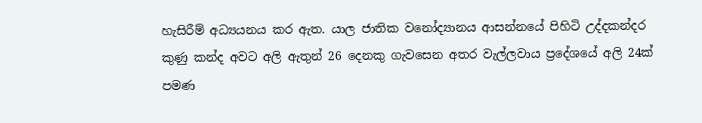හැසිරීම් අධ්‍යයනය කර ඇත. යාල ජාතික වනෝද්‍යානය ආසන්නයේ පිහිටි උද්දකන්දර කුණු කන්ද අවට අලි ඇතුන් 26 දෙනකු ගැවසෙන අතර වැල්ලවාය ප්‍රදේශයේ අලි 24ක් පමණ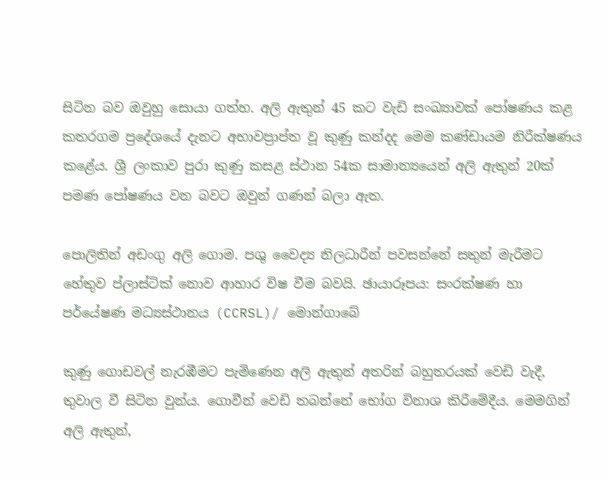සිටින බව ඔවුහු සොයා ගත්හ. අලි ඇතුන් 45 කට වැඩි සංඛ්‍යාවක් පෝෂණය කළ කතරගම ප්‍රදේශයේ දැනට අභාවප්‍රාප්ත වූ කුණු කන්දද මෙම කණ්ඩායම නිරීක්ෂණය කළේය. ශ්‍රී ලංකාව පුරා කුණු කසළ ස්ථාන 54ක සාමාන්‍යයෙන් අලි ඇතුන් 20ක් පමණ පෝෂණය වන බවට ඔවුන් ගණන් බලා ඇත.

පොලිතින් අඩංගු අලි ගොම. පශු වෛද්‍ය නිලධාරීන් පවසන්නේ සතුන් මැරීමට හේතුව ප්ලාස්ටික් නොව ආහාර විෂ වීම බවයි. ඡායාරූපය: සංරක්ෂණ හා පර්යේෂණ මධ්‍යස්ථානය (CCRSL)/ මොන්ගාබේ

කුණු ගොඩවල් නැරඹීමට පැමිණෙන අලි ඇතුන් අතරින් බහුතරයක් වෙඩි වැදී, තුවාල වී සිටින වුන්ය. ගොවීන් වෙඩි තබන්නේ භෝග විනාශ කිරීමේදීය. මෙමගින් අලි ඇතුන්,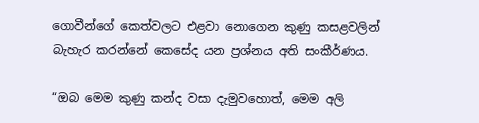ගොවීන්ගේ කෙත්වලට එළවා නොගෙන කුණු කසළවලින් බැහැර කරන්නේ කෙසේද යන ප්‍රශ්නය අති සංකීර්ණය.

“ඔබ මෙම කුණු කන්ද වසා දැමුවහොත්, මෙම අලි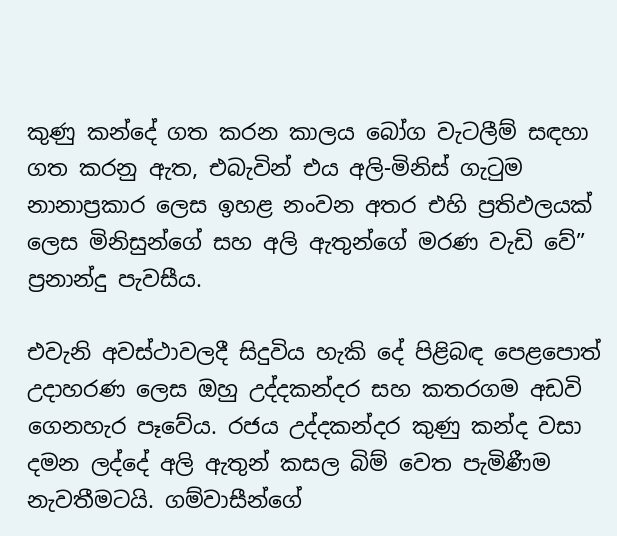කුණු කන්දේ ගත කරන කාලය බෝග වැටලීම් සඳහා ගත කරනු ඇත, එබැවින් එය අලි-මිනිස් ගැටුම නානාප්‍රකාර ලෙස ඉහළ නංවන අතර එහි ප්‍රතිඵලයක් ලෙස මිනිසුන්ගේ සහ අලි ඇතුන්ගේ මරණ වැඩි වේ” ප්‍රනාන්දු පැවසීය.

එවැනි අවස්ථාවලදී සිදුවිය හැකි දේ පිළිබඳ පෙළපොත් උදාහරණ ලෙස ඔහු උද්දකන්දර සහ කතරගම අඩවි ගෙනහැර පෑවේය. රජය උද්දකන්දර කුණු කන්ද වසා දමන ලද්දේ අලි ඇතුන් කසල බිම් වෙත පැමිණීම නැවතීමටයි. ගම්වාසීන්ගේ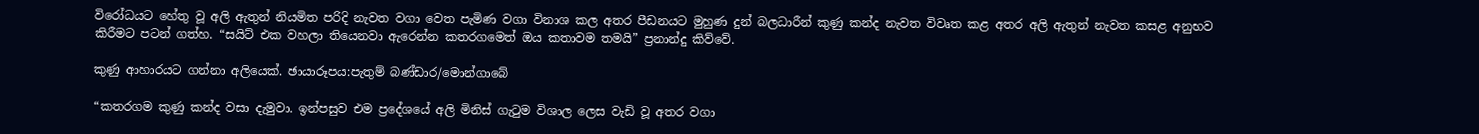විරෝධයට හේතු වූ අලි ඇතුන් නියමිත පරිදි නැවත වගා වෙත පැමිණ වගා විනාශ කල අතර පීඩනයට මුහුණ දුන් බලධාරීන් කුණු කන්ද නැවත විවෘත කළ අතර අලි ඇතුන් නැවත කසළ අනුභව කිරීමට පටන් ගත්හ. “සයිට් එක වහලා තියෙනවා ඇරෙන්න කතරගමෙත් ඔය කතාවම තමයි” ප්‍රනාන්දු කිව්වේ.

කුණු ආහාරයට ගන්නා අලියෙක්. ඡායාරූපය:පැතුම් බණ්ඩාර/මොන්ගාබේ

“කතරගම කුණු කන්ද වසා දැමුවා. ඉන්පසුව එම ප්‍රදේශයේ අලි මිනිස් ගැටුම විශාල ලෙස වැඩි වූ අතර වගා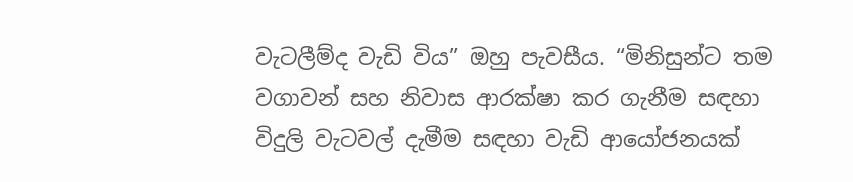වැටලීම්ද වැඩි විය” ඔහු පැවසීය. “මිනිසුන්ට තම වගාවන් සහ නිවාස ආරක්ෂා කර ගැනීම සඳහා විදුලි වැටවල් දැමීම සඳහා වැඩි ආයෝජනයක්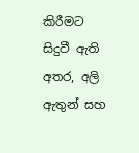කිරීමට සිදුවී ඇති අතර, අලි ඇතුන් සහ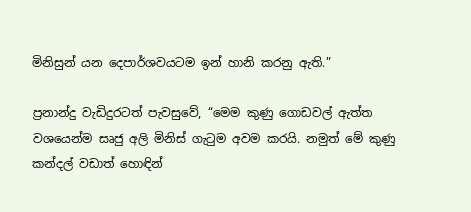මිනිසුන් යන දෙපාර්ශවයටම ඉන් හානි කරනු ඇති.”

ප්‍රනාන්දු වැඩිදුරටත් පැවසුවේ, “මෙම කුණු ගොඩවල් ඇත්ත වශයෙන්ම සෘජු අලි මිනිස් ගැටුම අවම කරයි. නමුත් මේ කුණු කන්දල් වඩාත් හොඳින්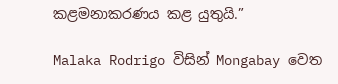කළමනාකරණය කළ යුතුයි.”

Malaka Rodrigo විසින් Mongabay වෙත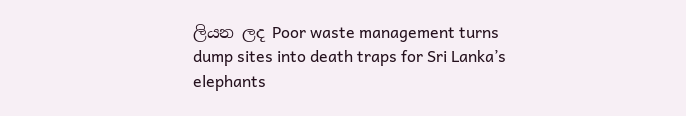ලියන ලද Poor waste management turns dump sites into death traps for Sri Lanka’s elephants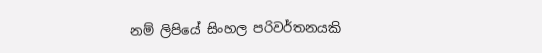නම් ලිපියේ සිංහල පරිවර්තනයකි